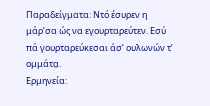Παραδείγματα: Ντό έσυρεν η μάρ’σα ώς να εγουρταρεύτεν. Εσύ πά γουρταρεύκεσαι άσ’ ουλωνών τ’ ομμάτα̤.
Ερμηνεία: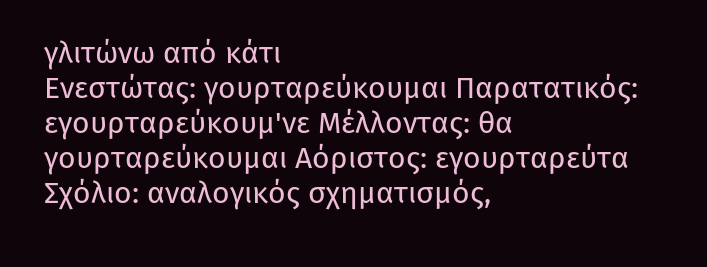γλιτώνω από κάτι
Ενεστώτας: γουρταρεύκουμαι Παρατατικός: εγουρταρεύκουμ'νε Μέλλοντας: θα γουρταρεύκουμαι Αόριστος: εγουρταρεύτα
Σχόλιο: αναλογικός σχηματισμός,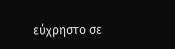εύχρηστο σε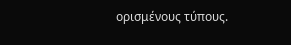ορισμένους τύπους.